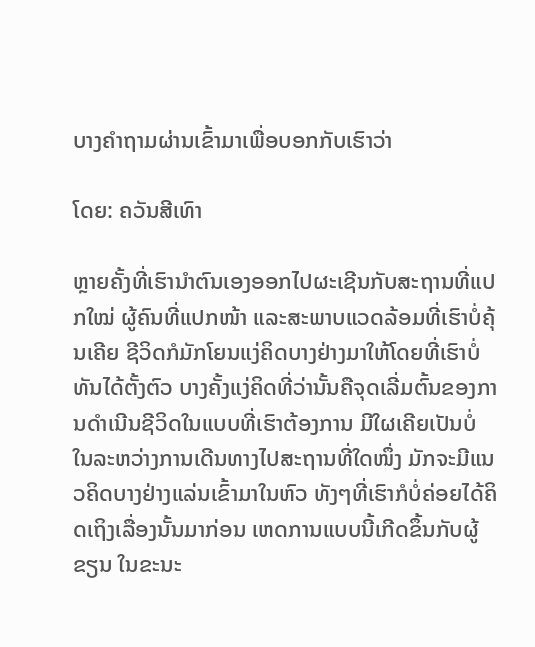ບາງຄຳຖາມຜ່ານເຂົ້າມາເພື່ອບອກກັບເຮົາວ່າ

ໂດຍ: ຄວັນສີເທົາ

ຫຼາຍຄັ້ງທີ່ເຮົານຳຕົນເອງອອກໄປຜະເຊີນກັບສະຖານທີ່ແປກໃໝ່ ຜູ້ຄົນທີ່ແປກໜ້າ ແລະສະພາບແວດລ້ອມທີ່ເຮົາບໍ່ຄຸ້ນເຄີຍ ຊີວິດກໍມັກໂຍນແງ່ຄິດບາງຢ່າງມາໃຫ້ໂດຍທີ່ເຮົາບໍ່ທັນໄດ້ຕັ້ງຕົວ ບາງຄັ້ງແງ່ຄິດທີ່ວ່ານັ້ນຄືຈຸດເລີ່ມຕົ້ນຂອງການດຳເນີນຊີວິດໃນແບບທີ່ເຮົາຕ້ອງການ ມີໃຜເຄີຍເປັນບໍ່ ໃນລະຫວ່າງການເດີນທາງໄປສະຖານທີ່ໃດໜຶ່ງ ມັກຈະມີແນວຄິດບາງຢ່າງແລ່ນເຂົ້າມາໃນຫົວ ທັງໆທີ່ເຮົາກໍບໍ່ຄ່ອຍໄດ້ຄິດເຖິງເລື່ອງນັ້ນມາກ່ອນ ເຫດການແບບນີ້ເກີດຂຶ້ນກັບຜູ້ຂຽນ ໃນຂະນະ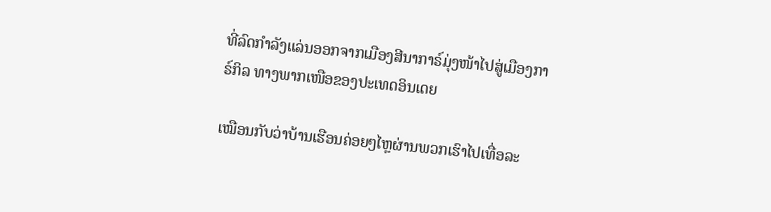ທີ່ລົດກຳລັງແລ່ນອອກຈາກເມືອງສີນາກາຣ໌ມຸ່ງໜ້າໄປສູ່ເມືອງກາຣ໌ກິລ ທາງພາກເໜືອຂອງປະເທດອິນເດຍ

ເໝືອນກັບວ່າບ້ານເຮືອນຄ່ອຍໆໄຫຼຜ່ານພວກເຮົາໄປເທື່ອລະ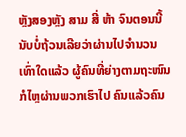ຫຼັງສອງຫຼັງ ສາມ ສີ່ ຫ້າ ຈົນຕອນນີ້ນັບບໍ່ຖ້ວນເລີຍວ່າຜ່ານໄປຈຳນວນເທົ່າໃດແລ້ວ ຜູ້ຄົນທີ່ຍ່າງຕາມຖະໜົນກໍໄຫຼຜ່ານພວກເຮົາໄປ ຄົນແລ້ວຄົນ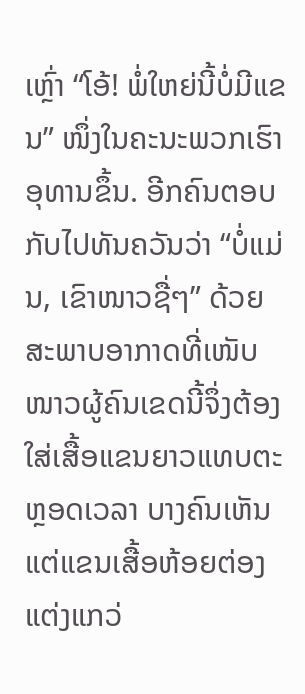ເຫຼົ່າ “ໂອ້! ພໍ່ໃຫຍ່ນີ້ບໍ່ມີແຂນ” ໜຶ່ງໃນຄະນະພວກເຮົາອຸທານຂຶ້ນ. ອີກຄົນຕອບກັບໄປທັນຄວັນວ່າ “ບໍ່ແມ່ນ, ເຂົາໜາວຊື່ໆ” ດ້ວຍສະພາບອາກາດທີ່ເໜັບໜາວຜູ້ຄົນເຂດນີ້ຈຶ່ງຕ້ອງໃສ່ເສື້ອແຂນຍາວແທບຕະຫຼອດເວລາ ບາງຄົນເຫັນແຕ່ແຂນເສື້ອຫ້ອຍຕ່ອງແຕ່ງແກວ່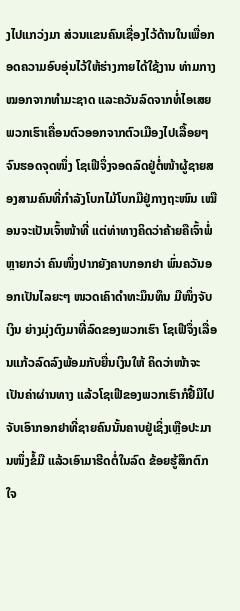ງໄປແກວ່ງມາ ສ່ວນແຂນຄົນເຊື່ອງໄວ້ດ້ານໃນເພື່ອກອດຄວາມອົບອຸ່ນໄວ້ໃຫ້ຮ່າງກາຍໄດ້ໃຊ້ງານ ທ່າມກາງໝອກຈາກທຳມະຊາດ ແລະຄວັນລົດຈາກທໍ່ໄອເສຍ ພວກເຮົາເຄື່ອນຕົວອອກຈາກຕົວເມືອງໄປເລື້ອຍໆຈົນຮອດຈຸດໜຶ່ງ ໂຊເຟີຈຶ່ງຈອດລົດຢູ່ຕໍ່ໜ້າຜູ້ຊາຍສອງສາມຄົນທີ່ກຳລັງໂບກໄມ້ໂບກມືຢູ່ກາງຖະໜົນ ເໝືອນຈະເປັນເຈົ້າໜ້າທີ່ ແຕ່ທ່າທາງຄິດວ່າຄ້າຍຄືເຈົ້າພໍ່ຫຼາຍກວ່າ ຄົນໜຶ່ງປາກຍັງຄາບກອກຢາ ພົ່ນຄວັນອອກເປັນໄລຍະໆ ໜວດເຄົາດຳທະມຶນທຶນ ມືໜຶ່ງຈັບເງິນ ຍ່າງມຸ່ງຕົງມາທີ່ລົດຂອງພວກເຮົາ ໂຊເຟີຈຶ່ງເລື່ອນແກ້ວລົດລົງພ້ອມກັບຍື່ນເງິນໃຫ້ ຄິດວ່າໜ້າຈະເປັນຄ່າຜ່ານທາງ ແລ້ວໂຊເຟີຂອງພວກເຮົາກໍຢື້ມືໄປຈັບເອົາກອກຢາທີ່ຊາຍຄົນນັ້ນຄາບຢູ່ເຊິ່ງເຫຼືອປະມານໜຶ່ງຂໍ້ມື ແລ້ວເອົາມາຮີດຕໍ່ໃນລົດ ຂ້ອຍຮູ້ສຶກຕົກໃຈ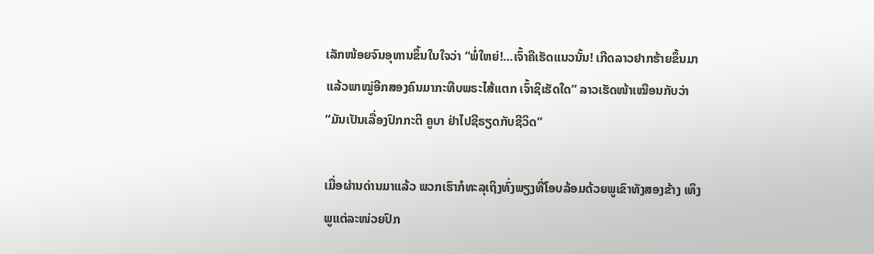ເລັກໜ້ອຍຈົນອຸທານຂຶ້ນໃນໃຈວ່າ “ພໍ່ໃຫຍ່!…ເຈົ້າຄືເຮັດແນວນັ້ນ! ເກີດລາວຢາກຮ້າຍຂຶ້ນມາ ແລ້ວພາໝູ່ອີກສອງຄົນມາກະທືບພຣະໄສ້ແຕກ ເຈົ້າຊິເຮັດໃດ” ລາວເຮັດໜ້າເໝືອນກັບວ່າ “ມັນເປັນເລື່ອງປົກກະຕິ ຄູບາ ຢ່າໄປຊີຣຽດກັບຊີວິດ”

ເມື່ອຜ່ານດ່ານມາແລ້ວ ພວກເຮົາກໍທະລຸເຖິງທົ່ງພຽງທີ່ໂອບລ້ອມດ້ວຍພູເຂົາທັງສອງຂ້າງ ເທິງພູແຕ່ລະໜ່ວຍປົກ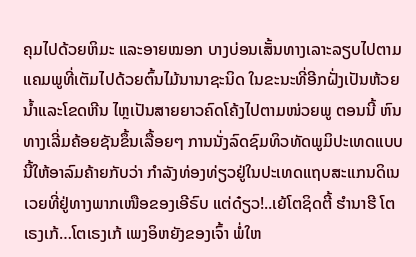ຄຸມໄປດ້ວຍຫິມະ ແລະອາຍໝອກ ບາງບ່ອນເສັ້ນທາງເລາະລຽບໄປຕາມແຄມພູທີ່ເຕັມໄປດ້ວຍຕົ້ນໄມ້ນານາຊະນິດ ໃນຂະນະທີ່ອີກຝັ່ງເປັນຫ້ວຍນ້ຳແລະໂຂດຫີນ ໄຫຼເປັນສາຍຍາວຄົດໂຄ້ງໄປຕາມໜ່ວຍພູ ຕອນນີ້ ຫົນທາງເລີ່ມຄ້ອຍຊັນຂຶ້ນເລື້ອຍໆ ການນັ່ງລົດຊົມທິວທັດພູມິປະເທດແບບນີ້ໃຫ້ອາລົມຄ້າຍກັບວ່າ ກຳລັງທ່ອງທ່ຽວຢູ່ໃນປະເທດແຖບສະແກນດິເນເວຍທີ່ຢູ່ທາງພາກເໜືອຂອງເອີຣົບ ແຕ່ດ໋ຽວ!..ເຍ້ໂຕຊິດຕີ້ ຮຳນາຮີ ໂຕເຣງເກ້…ໂຕເຣງເກ້ ເພງອິຫຍັງຂອງເຈົ້າ ພໍ່ໃຫ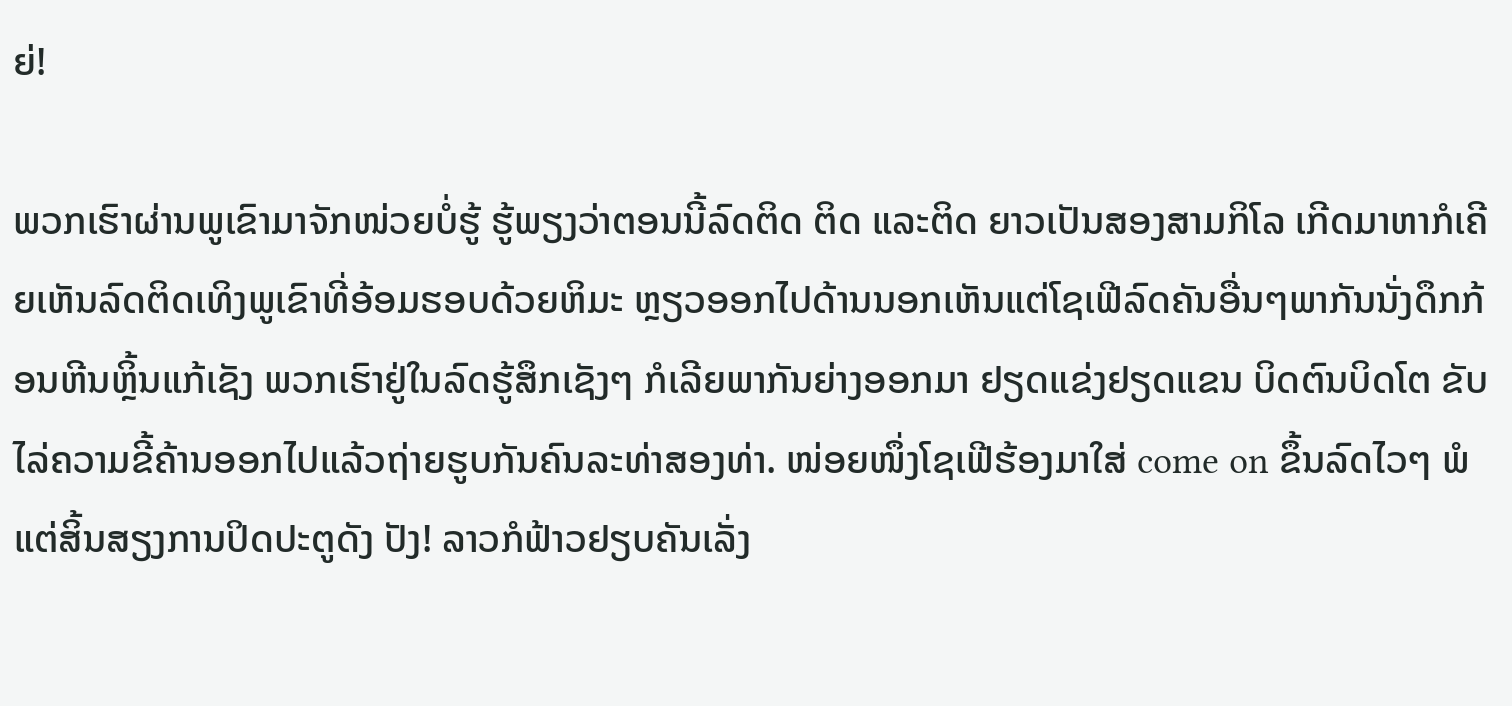ຍ່!

ພວກເຮົາຜ່ານພູເຂົາມາຈັກໜ່ວຍບໍ່ຮູ້ ຮູ້ພຽງວ່າຕອນນີ້ລົດຕິດ ຕິດ ແລະຕິດ ຍາວເປັນສອງສາມກິໂລ ເກີດມາຫາກໍເຄີຍເຫັນລົດຕິດເທິງພູເຂົາທີ່ອ້ອມຮອບດ້ວຍຫິມະ ຫຼຽວອອກໄປດ້ານນອກເຫັນແຕ່ໂຊເຟີລົດຄັນອື່ນໆພາກັນນັ່ງດຶກກ້ອນຫີນຫຼິ້ນແກ້ເຊັງ ພວກເຮົາຢູ່ໃນລົດຮູ້ສຶກເຊັງໆ ກໍເລີຍພາກັນຍ່າງອອກມາ ຢຽດແຂ່ງຢຽດແຂນ ບິດຕົນບິດໂຕ ຂັບໄລ່ຄວາມຂີ້ຄ້ານອອກໄປແລ້ວຖ່າຍຮູບກັນຄົນລະທ່າສອງທ່າ. ໜ່ອຍໜຶ່ງໂຊເຟີຮ້ອງມາໃສ່ come on ຂຶ້ນລົດໄວໆ ພໍແຕ່ສິ້ນສຽງການປິດປະຕູດັງ ປັງ! ລາວກໍຟ້າວຢຽບຄັນເລັ່ງ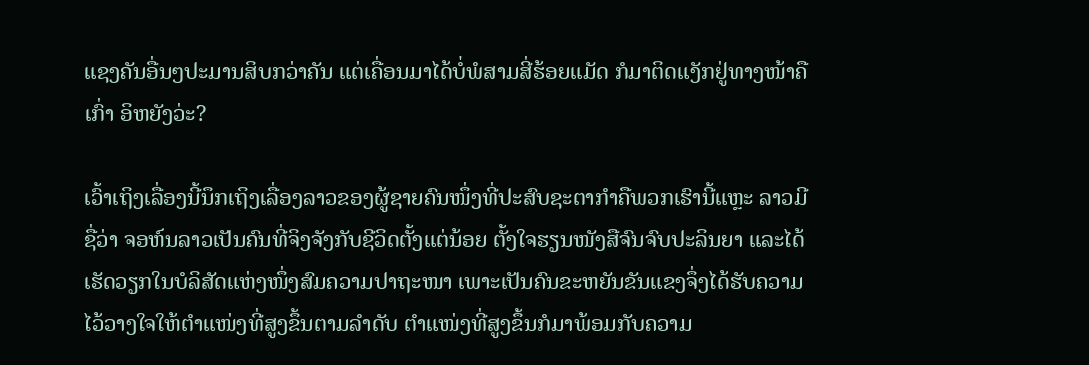ແຊງຄັນອື່ນໆປະມານສິບກວ່າຄັນ ແຕ່ເຄື່ອນມາໄດ້ບໍ່ພໍສາມສີ່ຮ້ອຍແມັດ ກໍມາຕິດແງັກຢູ່ທາງໜ້າຄືເກົ່າ ອິຫຍັງວ່ະ?

ເວົ້າເຖິງເລື່ອງນີ້ນຶກເຖິງເລື່ອງລາວຂອງຜູ້ຊາຍຄົນໜຶ່ງທີ່ປະສົບຊະຕາກຳຄືພວກເຮົານີ້ແຫຼະ ລາວມີຊື່ວ່າ ຈອຫ໌ນລາວເປັນຄົນທີ່ຈິງຈັງກັບຊີວິດຕັ້ງແຕ່ນ້ອຍ ຕັ້ງໃຈຮຽນໜັງສືຈົນຈົບປະລິນຍາ ແລະໄດ້ເຮັດວຽກໃນບໍລິສັດແຫ່ງໜຶ່ງສົມຄວາມປາຖະໜາ ເພາະເປັນຄົນຂະຫຍັນຂັນແຂງຈຶ່ງໄດ້ຮັບຄວາມໄວ້ວາງໃຈໃຫ້ຕຳແໜ່ງທີ່ສູງຂຶ້ນຕາມລຳດັບ ຕຳແໜ່ງທີ່ສູງຂຶ້ນກໍມາພ້ອມກັບຄວາມ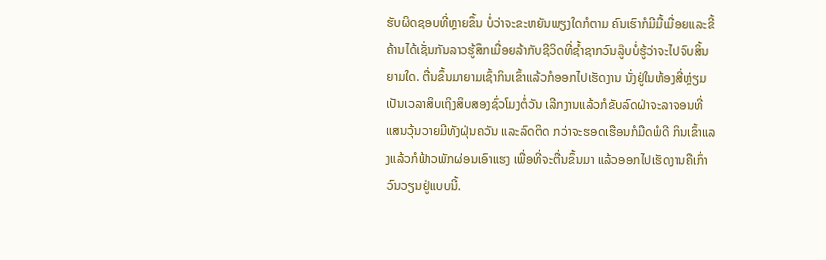ຮັບຜິດຊອບທີ່ຫຼາຍຂຶ້ນ ບໍ່ວ່າຈະຂະຫຍັນພຽງໃດກໍຕາມ ຄົນເຮົາກໍມີມື້ເມື່ອຍແລະຂີ້ຄ້ານໄດ້ເຊັ່ນກັນລາວຮູ້ສຶກເມື່ອຍລ້າກັບຊີວິດທີ່ຊ້ຳຊາກວົນລູ໊ບບໍ່ຮູ້ວ່າຈະໄປຈົບສິ້ນຍາມໃດ. ຕື່ນຂຶ້ນມາຍາມເຊົ້າກິນເຂົ້າແລ້ວກໍອອກໄປເຮັດງານ ນັ່ງຢູ່ໃນຫ້ອງສີ່ຫຼ່ຽມເປັນເວລາສິບເຖິງສິບສອງຊົ່ວໂມງຕໍ່ວັນ ເລີກງານແລ້ວກໍຂັບລົດຝ່າຈະລາຈອນທີ່ແສນວຸ້ນວາຍມີທັງຝຸ່ນຄວັນ ແລະລົດຕິດ ກວ່າຈະຮອດເຮືອນກໍມືດພໍດີ ກິນເຂົ້າແລງແລ້ວກໍຟ້າວພັກຜ່ອນເອົາແຮງ ເພື່ອທີ່ຈະຕື່ນຂຶ້ນມາ ແລ້ວອອກໄປເຮັດງານຄືເກົ່າ ວົນວຽນຢູ່ແບບນີ້.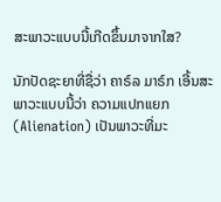ສະພາວະແບບນີ້ເກີດຂຶ້ນມາຈາກໃສ?

ນັກປັດຊະຍາທີ່ຊື່ວ່າ ຄາຣ໌ລ ມາຣ໌ກ ເອີ້ນສະພາວະແບບນີ້ວ່າ ຄວາມແປກແຍກ (Alienation) ເປັນພາວະທີ່ມະ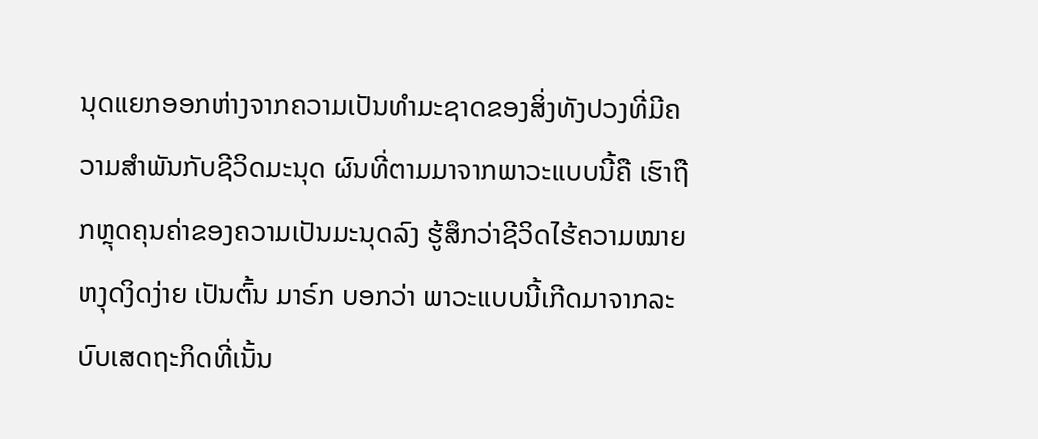ນຸດແຍກອອກຫ່າງຈາກຄວາມເປັນທຳມະຊາດຂອງສິ່ງທັງປວງທີ່ມີຄວາມສຳພັນກັບຊີວິດມະນຸດ ຜົນທີ່ຕາມມາຈາກພາວະແບບນີ້ຄື ເຮົາຖືກຫຼຸດຄຸນຄ່າຂອງຄວາມເປັນມະນຸດລົງ ຮູ້ສຶກວ່າຊີວິດໄຮ້ຄວາມໝາຍ ຫງຸດງິດງ່າຍ ເປັນຕົ້ນ ມາຣ໌ກ ບອກວ່າ ພາວະແບບນີ້ເກີດມາຈາກລະບົບເສດຖະກິດທີ່ເນັ້ນ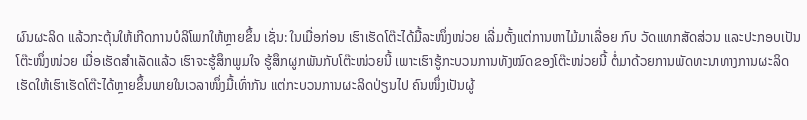ຜົນຜະລິດ ແລ້ວກະຕຸ້ນໃຫ້ເກີດການບໍລິໂພກໃຫ້ຫຼາຍຂຶ້ນ ເຊັ່ນ: ໃນເມື່ອກ່ອນ ເຮົາເຮັດໂຕ໊ະໄດ້ມື້ລະໜຶ່ງໜ່ວຍ ເລີ່ມຕັ້ງແຕ່ການຫາໄມ້ມາເລື່ອຍ ກົບ ວັດແທກສັດສ່ວນ ແລະປະກອບເປັນໂຕ໊ະໜຶ່ງໜ່ວຍ ເມື່ອເຮັດສຳເລັດແລ້ວ ເຮົາຈະຮູ້ສຶກພູມໃຈ ຮູ້ສຶກຜູກພັນກັບໂຕ໊ະໜ່ວຍນີ້ ເພາະເຮົາຮູ້ກະບວນການທັງໝົດຂອງໂຕ໊ະໜ່ວຍນີ້ ຕໍ່ມາດ້ວຍການພັດທະນາທາງການຜະລິດເຮັດໃຫ້ເຮົາເຮັດໂຕ໊ະໄດ້ຫຼາຍຂຶ້ນພາຍໃນເວລາໜຶ່ງມື້ເທົ່າກັນ ແຕ່ກະບວນການຜະລິດປ່ຽນໄປ ຄົນໜຶ່ງເປັນຜູ້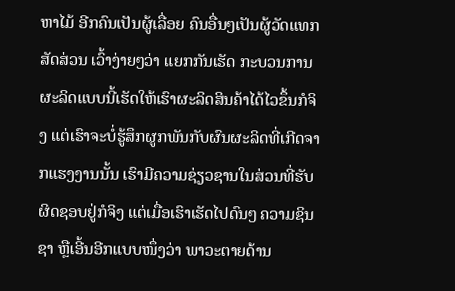ຫາໄມ້ ອີກຄົນເປັນຜູ້ເລື່ອຍ ຄົນອື່ນໆເປັນຜູ້ວັດແທກສັດສ່ວນ ເວົ້າງ່າຍໆວ່າ ແຍກກັນເຮັດ ກະບວນການຜະລິດແບບນີ້ເຮັດໃຫ້ເຮົາຜະລິດສິນຄ້າໄດ້ໄວຂຶ້ນກໍຈິງ ແຕ່ເຮົາຈະບໍ່ຮູ້ສຶກຜູກພັນກັບຜົນຜະລິດທີ່ເກີດຈາກແຮງງານນັ້ນ ເຮົາມີຄວາມຊ່ຽວຊານໃນສ່ວນທີ່ຮັບຜິດຊອບຢູ່ກໍຈິງ ແຕ່ເມື່ອເຮົາເຮັດໄປດົນໆ ຄວາມຊິນຊາ ຫຼືເອີ້ນອີກແບບໜຶ່ງວ່າ ພາວະຕາຍດ້ານ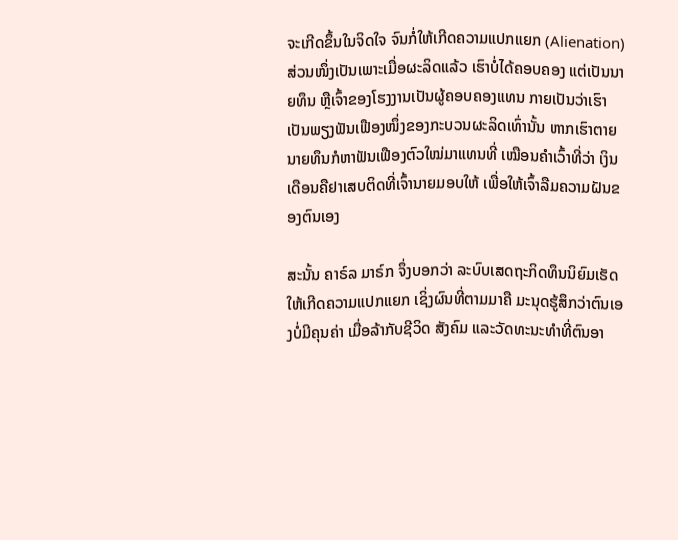ຈະເກີດຂຶ້ນໃນຈິດໃຈ ຈົນກໍ່ໃຫ້ເກີດຄວາມແປກແຍກ (Alienation) ສ່ວນໜຶ່ງເປັນເພາະເມື່ອຜະລິດແລ້ວ ເຮົາບໍ່ໄດ້ຄອບຄອງ ແຕ່ເປັນນາຍທຶນ ຫຼືເຈົ້າຂອງໂຮງງານເປັນຜູ້ຄອບຄອງແທນ ກາຍເປັນວ່າເຮົາເປັນພຽງຟັນເຟືອງໜຶ່ງຂອງກະບວນຜະລິດເທົ່ານັ້ນ ຫາກເຮົາຕາຍ ນາຍທຶນກໍຫາຟັນເຟືອງຕົວໃໝ່ມາແທນທີ່ ເໝືອນຄຳເວົ້າທີ່ວ່າ ເງິນເດືອນຄືຢາເສບຕິດທີ່ເຈົ້ານາຍມອບໃຫ້ ເພື່ອໃຫ້ເຈົ້າລືມຄວາມຝັນຂອງຕົນເອງ

ສະນັ້ນ ຄາຣ໌ລ ມາຣ໌ກ ຈຶ່ງບອກວ່າ ລະບົບເສດຖະກິດທຶນນິຍົມເຮັດໃຫ້ເກີດຄວາມແປກແຍກ ເຊິ່ງຜົນທີ່ຕາມມາຄື ມະນຸດຮູ້ສຶກວ່າຕົນເອງບໍ່ມີຄຸນຄ່າ ເມື່ອລ້າກັບຊີວິດ ສັງຄົມ ແລະວັດທະນະທຳທີ່ຕົນອາ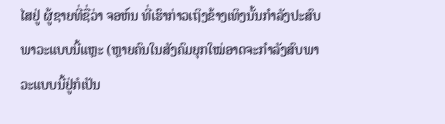ໄສຢູ່ ຜູ້ຊາຍທີ່ຊື່ວ່າ ຈອຫ໌ນ ທີ່ເຮົາກ່າວເຖິງຂ້າງເທິງນັ້ນກຳລັງປະສົບພາວະແບບນີ້ແຫຼະ (ຫຼາຍຄົນໃນສັງຄົມຍຸກໃໝ່ອາດຈະກຳລັງສົບພາວະແບບນີ້ຢູ່ກໍເປັນ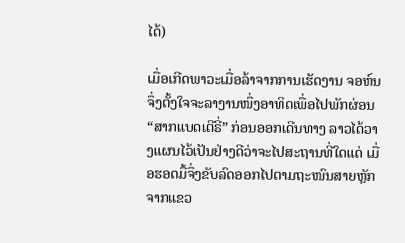ໄດ້)

ເມື່ອເກີດພາວະເມື່ອລ້າຈາກການເຮັດງານ ຈອຫ໌ນຈຶ່ງຕັ້ງໃຈຈະລາງານໜຶ່ງອາທິດເພື່ອໄປພັກຜ່ອນ “ສາກແບດເຕີຣີ່” ກ່ອນອອກເດີນທາງ ລາວໄດ້ວາງແຜນໄວ້ເປັນຢ່າງດີວ່າຈະໄປສະຖານທີ່ໃດແດ່ ເມື່ອຮອດມື້ຈຶ່ງຂັບລົດອອກໄປຕາມຖະໜົນສາຍຫຼັກຈາກແຂວ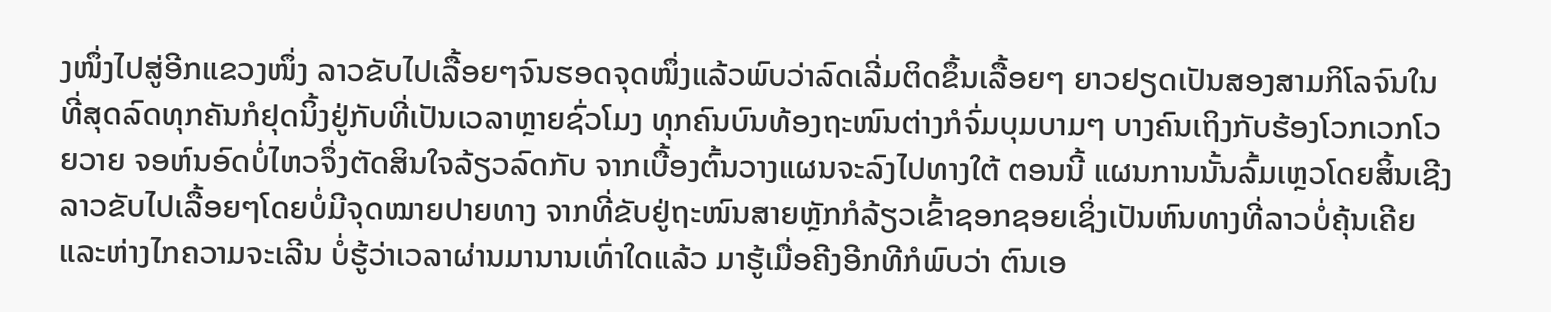ງໜຶ່ງໄປສູ່ອີກແຂວງໜຶ່ງ ລາວຂັບໄປເລື້ອຍໆຈົນຮອດຈຸດໜຶ່ງແລ້ວພົບວ່າລົດເລີ່ມຕິດຂຶ້ນເລື້ອຍໆ ຍາວຢຽດເປັນສອງສາມກິໂລຈົນໃນທີ່ສຸດລົດທຸກຄັນກໍຢຸດນິ້ງຢູ່ກັບທີ່ເປັນເວລາຫຼາຍຊົ່ວໂມງ ທຸກຄົນບົນທ້ອງຖະໜົນຕ່າງກໍຈົ່ມບຸມບາມໆ ບາງຄົນເຖິງກັບຮ້ອງໂວກເວກໂວຍວາຍ ຈອຫ໌ນອົດບໍ່ໄຫວຈຶ່ງຕັດສິນໃຈລ້ຽວລົດກັບ ຈາກເບື້ອງຕົ້ນວາງແຜນຈະລົງໄປທາງໃຕ້ ຕອນນີ້ ແຜນການນັ້ນລົ້ມເຫຼວໂດຍສິ້ນເຊີງ ລາວຂັບໄປເລື້ອຍໆໂດຍບໍ່ມີຈຸດໝາຍປາຍທາງ ຈາກທີ່ຂັບຢູ່ຖະໜົນສາຍຫຼັກກໍລ້ຽວເຂົ້າຊອກຊອຍເຊິ່ງເປັນຫົນທາງທີ່ລາວບໍ່ຄຸ້ນເຄີຍ ແລະຫ່າງໄກຄວາມຈະເລີນ ບໍ່ຮູ້ວ່າເວລາຜ່ານມານານເທົ່າໃດແລ້ວ ມາຮູ້ເມື່ອຄີງອີກທີກໍພົບວ່າ ຕົນເອ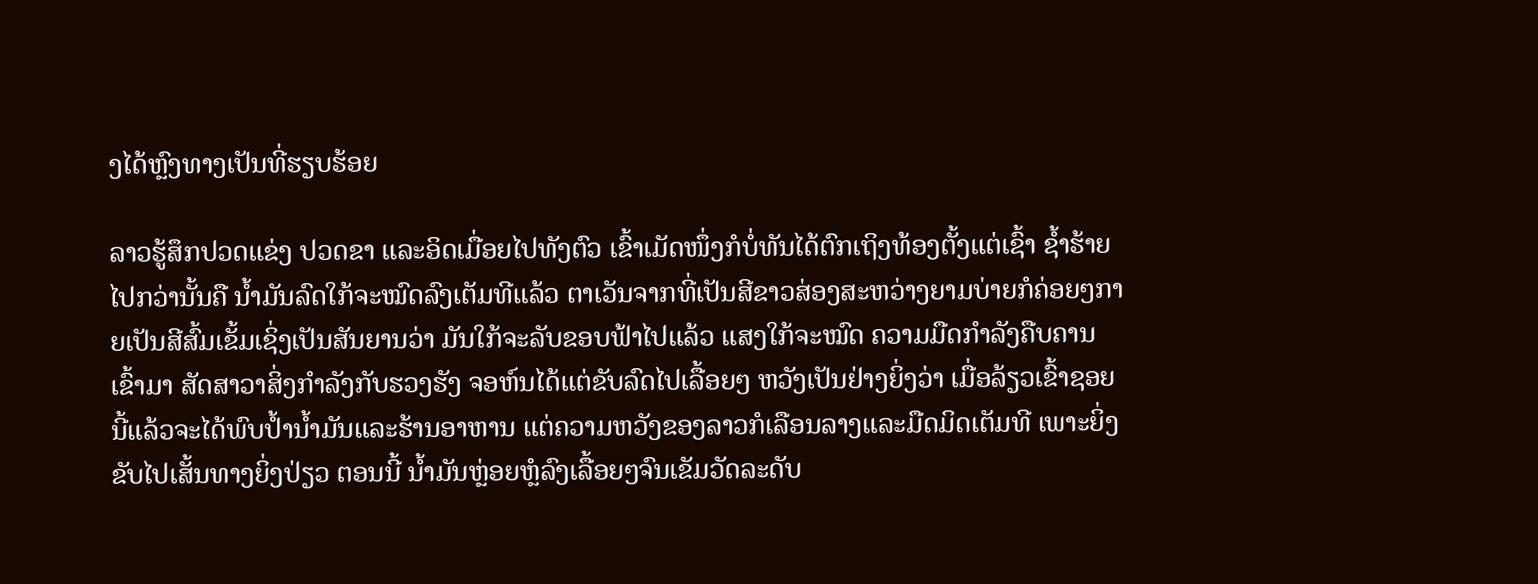ງໄດ້ຫຼົງທາງເປັນທີ່ຮຽບຮ້ອຍ

ລາວຮູ້ສຶກປວດແຂ່ງ ປວດຂາ ແລະອິດເມື່ອຍໄປທັງຕົວ ເຂົ້າເມັດໜຶ່ງກໍບໍ່ທັນໄດ້ຕົກເຖິງທ້ອງຕັ້ງແຕ່ເຊົ້າ ຊ້ຳຮ້າຍໄປກວ່ານັ້ນຄື ນ້ຳມັນລົດໃກ້ຈະໝົດລົງເຕັມທີແລ້ວ ຕາເວັນຈາກທີ່ເປັນສີຂາວສ່ອງສະຫວ່າງຍາມບ່າຍກໍຄ່ອຍໆກາຍເປັນສີສົ້ມເຂັ້ມເຊິ່ງເປັນສັນຍານວ່າ ມັນໃກ້ຈະລັບຂອບຟ້າໄປແລ້ວ ແສງໃກ້ຈະໝົດ ຄວາມມືດກຳລັງຄືບຄານເຂົ້າມາ ສັດສາວາສິ່ງກຳລັງກັບຮວງຮັງ ຈອຫ໌ນໄດ້ແຕ່ຂັບລົດໄປເລື້ອຍໆ ຫວັງເປັນຢ່າງຍິ່ງວ່າ ເມື່ອລ້ຽວເຂົ້າຊອຍນີ້ແລ້ວຈະໄດ້ພົບປ້ຳນ້ຳມັນແລະຮ້ານອາຫານ ແຕ່ຄວາມຫວັງຂອງລາວກໍເລືອນລາງແລະມືດມິດເຕັມທີ ເພາະຍິ່ງຂັບໄປເສັ້ນທາງຍິ່ງປ່ຽວ ຕອນນີ້ ນ້ຳມັນຫຼ່ອຍຫຼໍລົງເລື້ອຍໆຈົນເຂັມວັດລະດັບ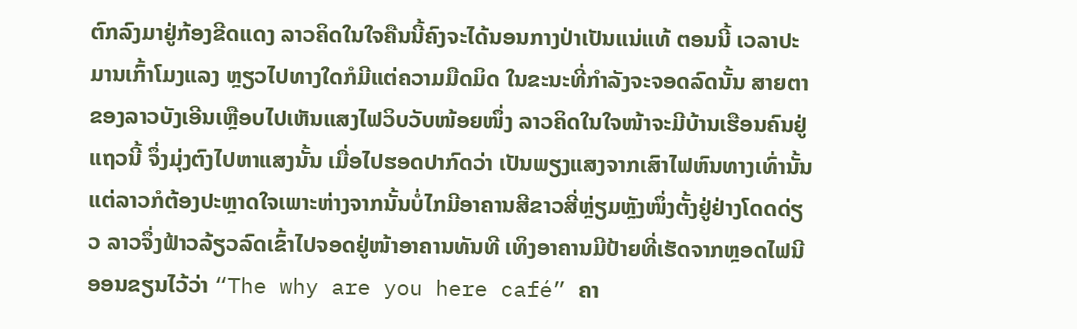ຕົກລົງມາຢູ່ກ້ອງຂີດແດງ ລາວຄິດໃນໃຈຄືນນີ້ຄົງຈະໄດ້ນອນກາງປ່າເປັນແນ່ແທ້ ຕອນນີ້ ເວລາປະມານເກົ້າໂມງແລງ ຫຼຽວໄປທາງໃດກໍມີແຕ່ຄວາມມືດມິດ ໃນຂະນະທີ່ກຳລັງຈະຈອດລົດນັ້ນ ສາຍຕາຂອງລາວບັງເອີນເຫຼືອບໄປເຫັນແສງໄຟວິບວັບໜ້ອຍໜຶ່ງ ລາວຄິດໃນໃຈໜ້າຈະມີບ້ານເຮືອນຄົນຢູ່ແຖວນີ້ ຈຶ່ງມຸ່ງຕົງໄປຫາແສງນັ້ນ ເມື່ອໄປຮອດປາກົດວ່າ ເປັນພຽງແສງຈາກເສົາໄຟຫົນທາງເທົ່ານັ້ນ ແຕ່ລາວກໍຕ້ອງປະຫຼາດໃຈເພາະຫ່າງຈາກນັ້ນບໍ່ໄກມີອາຄານສີຂາວສີ່ຫຼ່ຽມຫຼັງໜຶ່ງຕັ້ງຢູ່ຢ່າງໂດດດ່ຽວ ລາວຈຶ່ງຟ້າວລ້ຽວລົດເຂົ້າໄປຈອດຢູ່ໜ້າອາຄານທັນທີ ເທິງອາຄານມີປ້າຍທີ່ເຮັດຈາກຫຼອດໄຟນີອອນຂຽນໄວ້ວ່າ “The why are you here café” ຄາ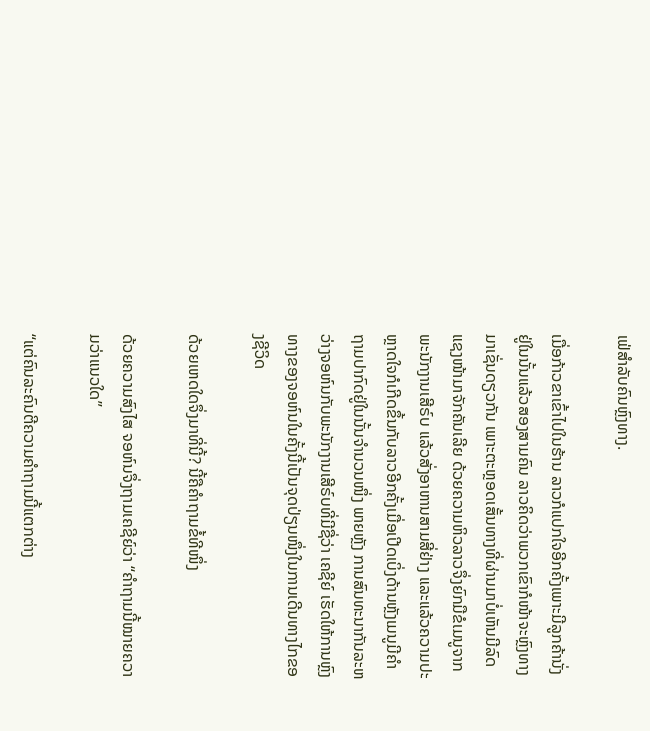ເຟ່ສຳລັບຄົນຫຼົງທາງ.

ເມື່ອກ້າວຂາເຂົ້າໄປໃນຮ້ານ ລາວກໍແປກໃຈອີກຄັ້ງເພາະມີລູກຄ້ານັ່ງຢູ່ໃນນັ້ນແລ້ວສອງສາມຄົນ ລາວຄິດວ່າພວກເຂົາກໍໜ້າຈະຫຼົງທາງມາເຊັ່ນດຽວກັນ ເພາະຕະຫຼອດເສັ້ນທາງທີ່ຜ່ານມາບໍ່ເຫັນມີລົດແຊງໜ້າມາຈັກຄັນເລີຍ ດ້ວຍຄວາມຫິວລາວຈຶ່ງຍົກມືຂໍເມນູຈາກພະນັກງານເສີຣ໌ບ ແລ້ວສັ່ງອາຫານສາມສີ່ຢ່າງ ແລະແລ້ວຄວາມປະຫຼາດໃຈກໍເກີດຂຶ້ນກັບລາວອີກຄັ້ງເມື່ອເປີດເບິ່ງດ້ານຫຼັງເມນູມີຄຳຖາມປາກົດຢູ່ໃນນັ້ນຈຳນວນໜຶ່ງ ພາຍຫຼັງ ການສົນທະນາກັນລະຫວ່າງຈອຫ໌ນກັບພະນັກງານເສີຣ໌ບທີ່ມີຊື່ວ່າ ເຄຊີຍ໌ ເຮັດໃຫ້ການຫຼົງທາງຂອງຈອຫ໌ນໃນຄັ້ງນີ້ເປັນຈຸດປ່ຽນໜຶ່ງໃນການເດີນທາງໄກຂອງຊີວິດ

ດ້ວຍເຫດໃດຈຶ່ງມາທີ່ນີ້? ນີ້ຄືຄຳຖາມຂໍ້ທີໜຶ່ງ

ດ້ວຍຄວາມສົງໄສ ຈອຫ໌ນຈຶ່ງຖາມເຄຊີຍ໌ວ່າ “ຄຳຖາມນີ້ໝາຍຄວາມວ່າແນວໃດ”

“ແຕ່ຄົນລະຄົນຕີຄວາມຄຳຖາມນີ້ແຕກຕ່າງ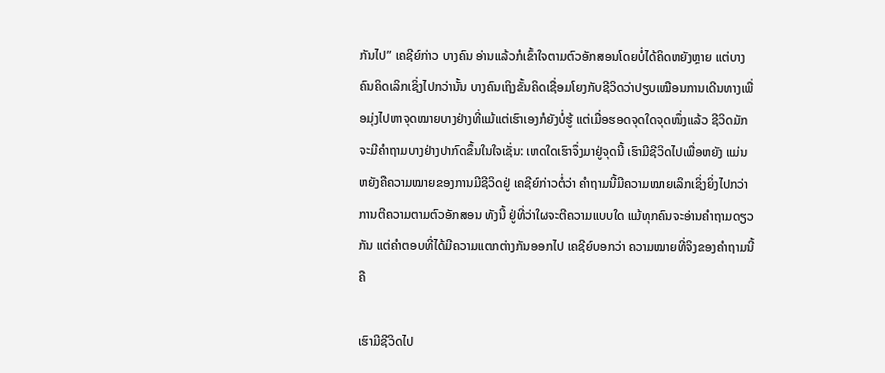ກັນໄປ” ເຄຊີຍ໌ກ່າວ ບາງຄົນ ອ່ານແລ້ວກໍເຂົ້າໃຈຕາມຕົວອັກສອນໂດຍບໍ່ໄດ້ຄິດຫຍັງຫຼາຍ ແຕ່ບາງຄົນຄິດເລິກເຊິ່ງໄປກວ່ານັ້ນ ບາງຄົນເຖິງຂັ້ນຄິດເຊື່ອມໂຍງກັບຊີວິດວ່າປຽບເໝືອນການເດີນທາງເພື່ອມຸ່ງໄປຫາຈຸດໝາຍບາງຢ່າງທີ່ແມ້ແຕ່ເຮົາເອງກໍຍັງບໍ່ຮູ້ ແຕ່ເມື່ອຮອດຈຸດໃດຈຸດໜຶ່ງແລ້ວ ຊີວິດມັກຈະມີຄຳຖາມບາງຢ່າງປາກົດຂຶ້ນໃນໃຈເຊັ່ນ: ເຫດໃດເຮົາຈຶ່ງມາຢູ່ຈຸດນີ້ ເຮົາມີຊີວິດໄປເພື່ອຫຍັງ ແມ່ນຫຍັງຄືຄວາມໝາຍຂອງການມີຊີວິດຢູ່ ເຄຊີຍ໌ກ່າວຕໍ່ວ່າ ຄຳຖາມນີ້ມີຄວາມໝາຍເລິກເຊິ່ງຍິ່ງໄປກວ່າການຕີຄວາມຕາມຕົວອັກສອນ ທັງນີ້ ຢູ່ທີ່ວ່າໃຜຈະຕີຄວາມແບບໃດ ແມ້ທຸກຄົນຈະອ່ານຄຳຖາມດຽວກັນ ແຕ່ຄຳຕອບທີ່ໄດ້ມີຄວາມແຕກຕ່າງກັນອອກໄປ ເຄຊີຍ໌ບອກວ່າ ຄວາມໝາຍທີ່ຈິງຂອງຄຳຖາມນີ້ຄື

ເຮົາມີຊີວິດໄປ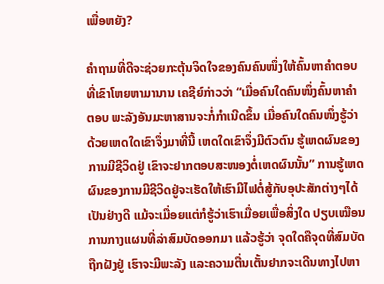ເພື່ອຫຍັງ?

ຄຳຖາມທີ່ດີຈະຊ່ວຍກະຕຸ້ນຈິດໃຈຂອງຄົນຄົນໜຶ່ງໃຫ້ຄົ້ນຫາຄຳຕອບທີ່ເຂົາໂຫຍຫາມານານ ເຄຊີຍ໌ກ່າວວ່າ “ເມື່ອຄົນໃດຄົນໜຶ່ງຄົ້ນຫາຄຳຕອບ ພະລັງອັນມະຫາສານຈະກໍ່ກຳເນີດຂຶ້ນ ເມື່ອຄົນໃດຄົນໜຶ່ງຮູ້ວ່າດ້ວຍເຫດໃດເຂົາຈຶ່ງມາທີ່ນີ້ ເຫດໃດເຂົາຈຶ່ງມີຕົວຕົນ ຮູ້ເຫດຜົນຂອງການມີຊີວິດຢູ່ ເຂົາຈະຢາກຕອບສະໜອງຕໍ່ເຫດຜົນນັ້ນ” ການຮູ້ເຫດຜົນຂອງການມີຊີວິດຢູ່ຈະເຮັດໃຫ້ເຮົາມີໄຟຕໍ່ສູ້ກັບອຸປະສັກຕ່າງໆໄດ້ເປັນຢ່າງດີ ແມ້ຈະເມື່ອຍແຕ່ກໍຮູ້ວ່າເຮົາເມື່ອຍເພື່ອສິ່ງໃດ ປຽບເໝືອນການກາງແຜນທີ່ລ່າສົມບັດອອກມາ ແລ້ວຮູ້ວ່າ ຈຸດໃດຄືຈຸດທີ່ສົມບັດຖືກຝັງຢູ່ ເຮົາຈະມີພະລັງ ແລະຄວາມຕື່ນເຕັ້ນຢາກຈະເດີນທາງໄປຫາ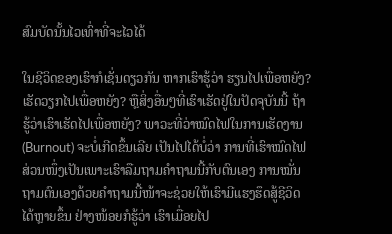ສົມບັດນັ້ນໄວເທົ່າທີ່ຈະໄວໄດ້

ໃນຊີວິດຂອງເຮົາກໍເຊັ່ນດຽວກັນ ຫາກເຮົາຮູ້ວ່າ ຮຽນໄປເພື່ອຫຍັງ? ເຮັດວຽກໄປເພື່ອຫຍັງ? ຫຼືສິ່ງອື່ນໆທີ່ເຮົາເຮັດຢູ່ໃນປັດຈຸບັນນີ້ ຖ້າຮູ້ວ່າເຮົາເຮັດໄປເພື່ອຫຍັງ? ພາວະທີ່ວ່າໝົດໄຟໃນການເຮັດງານ (Burnout) ຈະບໍ່ເກີດຂຶ້ນເລີຍ ເປັນໄປໄດ້ບໍ່ວ່າ ການທີ່ເຮົາໝົດໄຟສ່ວນໜຶ່ງເປັນເພາະເຮົາລືມຖາມຄຳຖາມນີ້ກັບຕົນເອງ ການໝັ່ນຖາມຕົນເອງດ້ວຍຄຳຖາມນີ້ໜ້າຈະຊ່ວຍໃຫ້ເຮົາມີແຮງຮຶດສູ້ຊີວິດໄດ້ຫຼາຍຂຶ້ນ ຢ່າງໜ້ອຍກໍຮູ້ວ່າ ເຮົາເມື່ອຍໄປ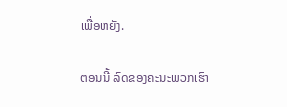ເພື່ອຫຍັງ.

ຕອນນີ້ ລົດຂອງຄະນະພວກເຮົາ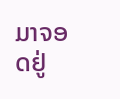ມາຈອດຢູ່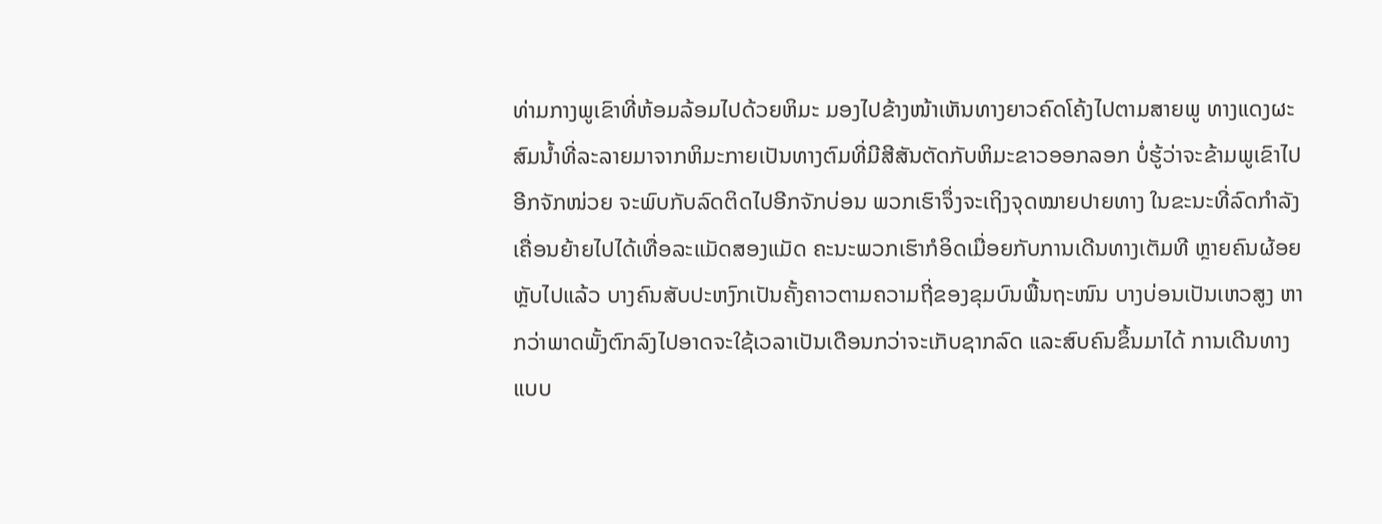ທ່າມກາງພູເຂົາທີ່ຫ້ອມລ້ອມໄປດ້ວຍຫິມະ ມອງໄປຂ້າງໜ້າເຫັນທາງຍາວຄົດໂຄ້ງໄປຕາມສາຍພູ ທາງແດງຜະສົມນ້ຳທີ່ລະລາຍມາຈາກຫິມະກາຍເປັນທາງຕົມທີ່ມີສີສັນຕັດກັບຫິມະຂາວອອກລອກ ບໍ່ຮູ້ວ່າຈະຂ້າມພູເຂົາໄປອີກຈັກໜ່ວຍ ຈະພົບກັບລົດຕິດໄປອີກຈັກບ່ອນ ພວກເຮົາຈຶ່ງຈະເຖິງຈຸດໝາຍປາຍທາງ ໃນຂະນະທີ່ລົດກຳລັງເຄື່ອນຍ້າຍໄປໄດ້ເທື່ອລະແມັດສອງແມັດ ຄະນະພວກເຮົາກໍອິດເມື່ອຍກັບການເດີນທາງເຕັມທີ ຫຼາຍຄົນຜ້ອຍຫຼັບໄປແລ້ວ ບາງຄົນສັບປະຫງົກເປັນຄັ້ງຄາວຕາມຄວາມຖີ່ຂອງຂຸມບົນພື້ນຖະໜົນ ບາງບ່ອນເປັນເຫວສູງ ຫາກວ່າພາດພັ້ງຕົກລົງໄປອາດຈະໃຊ້ເວລາເປັນເດືອນກວ່າຈະເກັບຊາກລົດ ແລະສົບຄົນຂຶ້ນມາໄດ້ ການເດີນທາງແບບ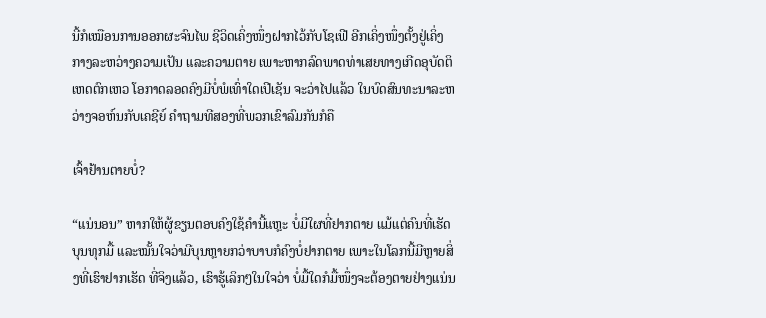ນີ້ກໍເໝືອນການອອກຜະຈົນໄພ ຊີວິດເຄິ່ງໜຶ່ງຝາກໄວ້ກັບໂຊເຟີ ອີກເຄິ່ງໜຶ່ງຕັ້ງຢູ່ເຄິ່ງກາງລະຫວ່າງຄວາມເປັນ ແລະຄວາມຕາຍ ເພາະຫາກລົດພາດທ່າເສຍທາງເກີດອຸບັດຕິເຫດຕົກເຫວ ໂອກາດລອດຄົງມີບໍ່ພໍເທົ່າໃດເປີເຊັນ ຈະວ່າໄປແລ້ວ ໃນບົດສົນທະນາລະຫວ່າງຈອຫ໌ນກັບເຄຊີຍ໌ ຄຳຖາມທີສອງທີ່ພວກເຂົາລົມກັນກໍຄື

ເຈົ້າຢ້ານຕາຍບໍ່?

“ແນ່ນອນ” ຫາກໃຫ້ຜູ້ຂຽນຕອບຄົງໃຊ້ຄຳນີ້ແຫຼະ ບໍ່ມີໃຜທີ່ຢາກຕາຍ ແມ້ແຕ່ຄົນທີ່ເຮັດບຸນທຸກມື້ ແລະໝັ້ນໃຈວ່າມີບຸນຫຼາຍກວ່າບາບກໍຄົງບໍ່ຢາກຕາຍ ເພາະໃນໂລກນີ້ມີຫຼາຍສິ່ງທີ່ເຮົາຢາກເຮັດ ທີ່ຈິງແລ້ວ, ເຮົາຮູ້ເລິກໆໃນໃຈວ່າ ບໍ່ມື້ໃດກໍມື້ໜຶ່ງຈະຕ້ອງຕາຍຢ່າງແນ່ນ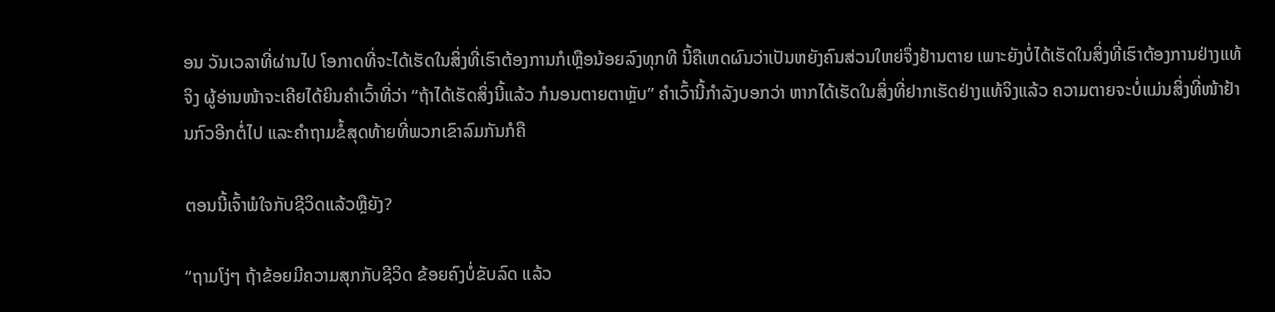ອນ ວັນເວລາທີ່ຜ່ານໄປ ໂອກາດທີ່ຈະໄດ້ເຮັດໃນສິ່ງທີ່ເຮົາຕ້ອງການກໍເຫຼືອນ້ອຍລົງທຸກທີ ນີ້ຄືເຫດຜົນວ່າເປັນຫຍັງຄົນສ່ວນໃຫຍ່ຈຶ່ງຢ້ານຕາຍ ເພາະຍັງບໍ່ໄດ້ເຮັດໃນສິ່ງທີ່ເຮົາຕ້ອງການຢ່າງແທ້ຈິງ ຜູ້ອ່ານໜ້າຈະເຄີຍໄດ້ຍິນຄຳເວົ້າທີ່ວ່າ “ຖ້າໄດ້ເຮັດສິ່ງນີ້ແລ້ວ ກໍນອນຕາຍຕາຫຼັບ” ຄຳເວົ້ານີ້ກຳລັງບອກວ່າ ຫາກໄດ້ເຮັດໃນສິ່ງທີ່ຢາກເຮັດຢ່າງແທ້ຈິງແລ້ວ ຄວາມຕາຍຈະບໍ່ແມ່ນສິ່ງທີ່ໜ້າຢ້ານກົວອີກຕໍ່ໄປ ແລະຄຳຖາມຂໍ້ສຸດທ້າຍທີ່ພວກເຂົາລົມກັນກໍຄື

ຕອນນີ້ເຈົ້າພໍໃຈກັບຊີວິດແລ້ວຫຼືຍັງ?

“ຖາມໂງ່ໆ ຖ້າຂ້ອຍມີຄວາມສຸກກັບຊີວິດ ຂ້ອຍຄົງບໍ່ຂັບລົດ ແລ້ວ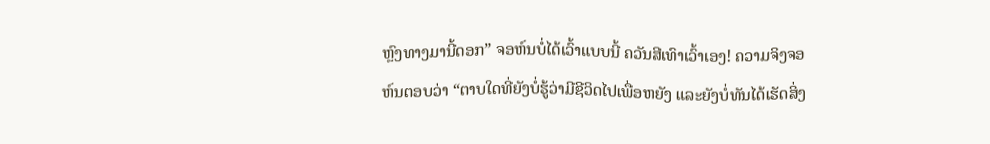ຫຼົງທາງມານີ້ດອກ” ຈອຫ໌ນບໍ່ໄດ້ເວົ້າແບບນີ້ ຄວັນສີເທົາເວົ້າເອງ! ຄວາມຈິງຈອຫ໌ນຕອບວ່າ “ຕາບໃດທີ່ຍັງບໍ່ຮູ້ວ່າມີຊີວິດໄປເພື່ອຫຍັງ ແລະຍັງບໍ່ທັນໄດ້ເຮັດສິ່ງ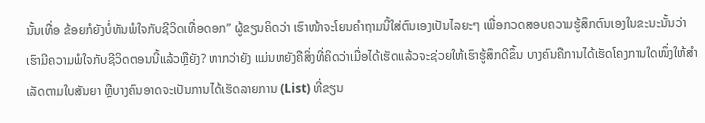ນັ້ນເທື່ອ ຂ້ອຍກໍຍັງບໍ່ທັນພໍໃຈກັບຊີວິດເທື່ອດອກ” ຜູ້ຂຽນຄິດວ່າ ເຮົາໜ້າຈະໂຍນຄຳຖາມນີ້ໃສ່ຕົນເອງເປັນໄລຍະໆ ເພື່ອກວດສອບຄວາມຮູ້ສຶກຕົນເອງໃນຂະນະນັ້ນວ່າ ເຮົາມີຄວາມພໍໃຈກັບຊີວິດຕອນນີ້ແລ້ວຫຼືຍັງ? ຫາກວ່າຍັງ ແມ່ນຫຍັງຄືສິ່ງທີ່ຄິດວ່າເມື່ອໄດ້ເຮັດແລ້ວຈະຊ່ວຍໃຫ້ເຮົາຮູ້ສຶກດີຂຶ້ນ ບາງຄົນຄືການໄດ້ເຮັດໂຄງການໃດໜຶ່ງໃຫ້ສຳເລັດຕາມໃບສັນຍາ ຫຼືບາງຄົນອາດຈະເປັນການໄດ້ເຮັດລາຍການ (List) ທີ່ຂຽນ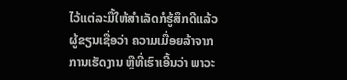ໄວ້ແຕ່ລະມື້ໃຫ້ສຳເລັດກໍຮູ້ສຶກດີແລ້ວ ຜູ້ຂຽນເຊື່ອວ່າ ຄວາມເມື່ອຍລ້າຈາກການເຮັດງານ ຫຼືທີ່ເຮົາເອີ້ນວ່າ ພາວະ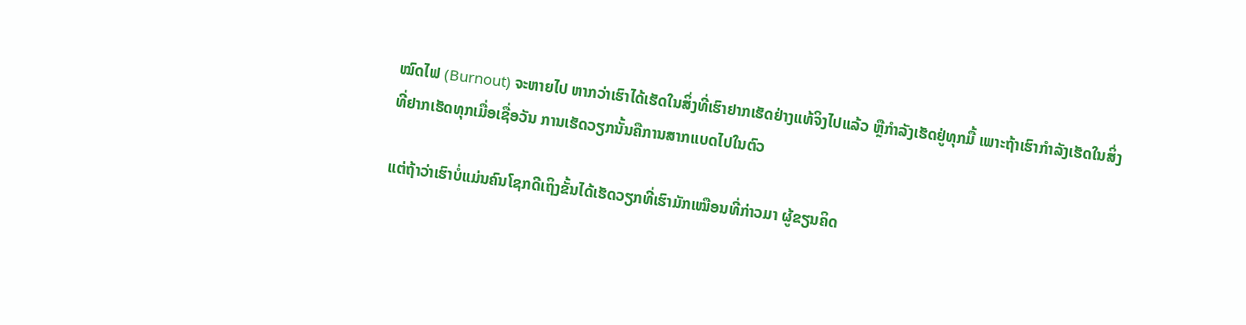ໝົດໄຟ (Burnout) ຈະຫາຍໄປ ຫາກວ່າເຮົາໄດ້ເຮັດໃນສິ່ງທີ່ເຮົາຢາກເຮັດຢ່າງແທ້ຈິງໄປແລ້ວ ຫຼືກຳລັງເຮັດຢູ່ທຸກມື້ ເພາະຖ້າເຮົາກຳລັງເຮັດໃນສິ່ງທີ່ຢາກເຮັດທຸກເມື່ອເຊື່ອວັນ ການເຮັດວຽກນັ້ນຄືການສາກແບດໄປໃນຕົວ

ແຕ່ຖ້າວ່າເຮົາບໍ່ແມ່ນຄົນໂຊກດີເຖິງຂັ້ນໄດ້ເຮັດວຽກທີ່ເຮົາມັກເໝືອນທີ່ກ່າວມາ ຜູ້ຂຽນຄິດ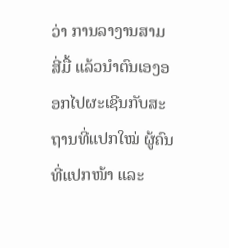ວ່າ ການລາງານສາມສີ່ມື້ ແລ້ວນຳຕົນເອງອອກໄປຜະເຊີນກັບສະຖານທີ່ແປກໃໝ່ ຜູ້ຄົນທີ່ແປກໜ້າ ແລະ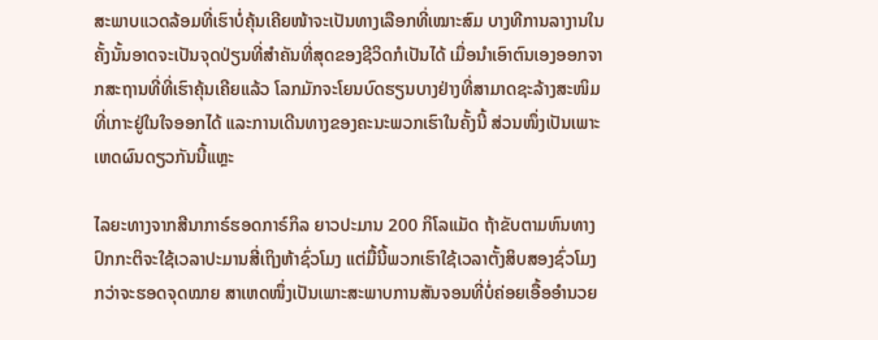ສະພາບແວດລ້ອມທີ່ເຮົາບໍ່ຄຸ້ນເຄີຍໜ້າຈະເປັນທາງເລືອກທີ່ເໝາະສົມ ບາງທີການລາງານໃນຄັ້ງນັ້ນອາດຈະເປັນຈຸດປ່ຽນທີ່ສຳຄັນທີ່ສຸດຂອງຊີວິດກໍເປັນໄດ້ ເມື່ອນຳເອົາຕົນເອງອອກຈາກສະຖານທີ່ທີ່ເຮົາຄຸ້ນເຄີຍແລ້ວ ໂລກມັກຈະໂຍນບົດຮຽນບາງຢ່າງທີ່ສາມາດຊະລ້າງສະໜິມທີ່ເກາະຢູ່ໃນໃຈອອກໄດ້ ແລະການເດີນທາງຂອງຄະນະພວກເຮົາໃນຄັ້ງນີ້ ສ່ວນໜຶ່ງເປັນເພາະເຫດຜົນດຽວກັນນີ້ແຫຼະ

ໄລຍະທາງຈາກສີນາກາຣ໌ຮອດກາຣ໌ກິລ ຍາວປະມານ 200 ກິໂລແມັດ ຖ້າຂັບຕາມຫົນທາງປົກກະຕິຈະໃຊ້ເວລາປະມານສີ່ເຖິງຫ້າຊົ່ວໂມງ ແຕ່ມື້ນີ້ພວກເຮົາໃຊ້ເວລາຕັ້ງສິບສອງຊົ່ວໂມງກວ່າຈະຮອດຈຸດໝາຍ ສາເຫດໜຶ່ງເປັນເພາະສະພາບການສັນຈອນທີ່ບໍ່ຄ່ອຍເອື້ອອຳນວຍ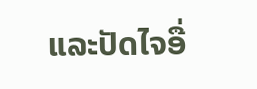ແລະປັດໄຈອື່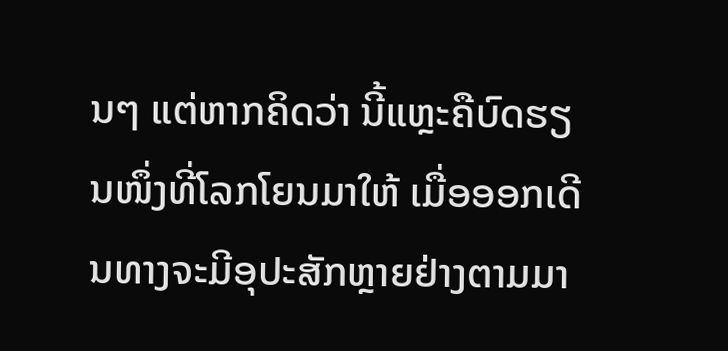ນໆ ແຕ່ຫາກຄິດວ່າ ນີ້ແຫຼະຄືບົດຮຽນໜຶ່ງທີ່ໂລກໂຍນມາໃຫ້ ເມື່ອອອກເດີນທາງຈະມີອຸປະສັກຫຼາຍຢ່າງຕາມມາ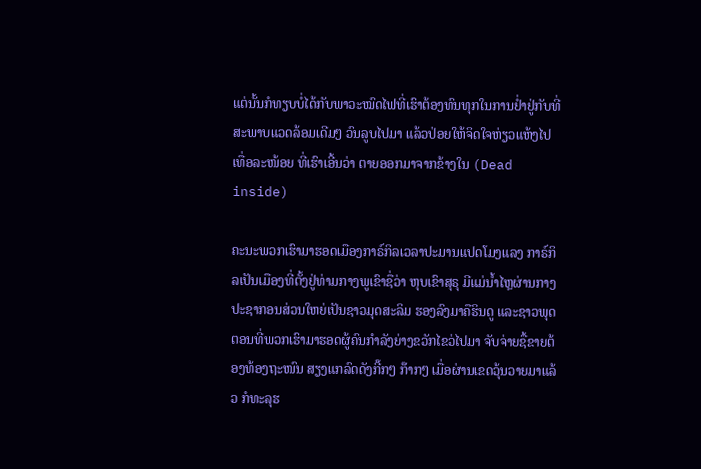ແຕ່ນັ້ນກໍທຽບບໍ່ໄດ້ກັບພາວະໝົດໄຟທີ່ເຮົາຕ້ອງທົນທຸກໃນການຢ່ຳຢູ່ກັບທີ່ ສະພາບແວດລ້ອມເດີມໆ ວົນລູບໄປມາ ແລ້ວປ່ອຍໃຫ້ຈິດໃຈຫ່ຽວແຫ້ງໄປເທື່ອລະໜ້ອຍ ທີ່ເຮົາເອີ້ນວ່າ ຕາຍອອກມາຈາກຂ້າງໃນ (Dead inside)

ຄະນະພວກເຮົາມາຮອດເມືອງກາຣ໌ກິລເວລາປະມານແປດໂມງແລງ ກາຣ໌ກິລເປັນເມືອງທີ່ຕັ້ງຢູ່ທ່າມກາງພູເຂົາຊື່ວ່າ ຫຸບເຂົາສຸຣຸ ມີແມ່ນ້ຳໄຫຼຜ່ານກາງ ປະຊາກອນສ່ວນໃຫຍ່ເປັນຊາວມຸດສະລິມ ຮອງລົງມາຄືຮິນດູ ແລະຊາວພຸດ ຕອນທີ່ພວກເຮົາມາຮອດຜູ້ຄົນກຳລັງຍ່າງຂວັກໄຂວ່ໄປມາ ຈັບຈ່າຍຊື້ຂາຍຕ້ອງທ້ອງຖະໜົນ ສຽງແກລົດດັງກີ໊ກໆ ກ໊າກໆ ເມື່ອຜ່ານເຂດວຸ້ນວາຍມາແລ້ວ ກໍທະລຸຮ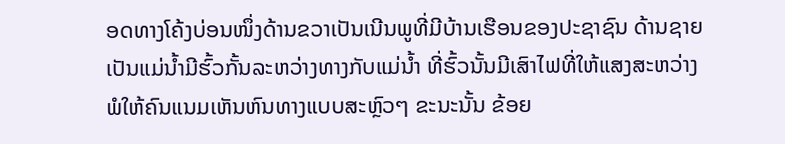ອດທາງໂຄ້ງບ່ອນໜຶ່ງດ້ານຂວາເປັນເນີນພູທີ່ມີບ້ານເຮືອນຂອງປະຊາຊົນ ດ້ານຊາຍເປັນແມ່ນ້ຳມີຮົ້ວກັ້ນລະຫວ່າງທາງກັບແມ່ນ້ຳ ທີ່ຮົ້ວນັ້ນມີເສົາໄຟທີ່ໃຫ້ແສງສະຫວ່າງພໍໃຫ້ຄົນແນມເຫັນຫົນທາງແບບສະຫຼົວໆ ຂະນະນັ້ນ ຂ້ອຍ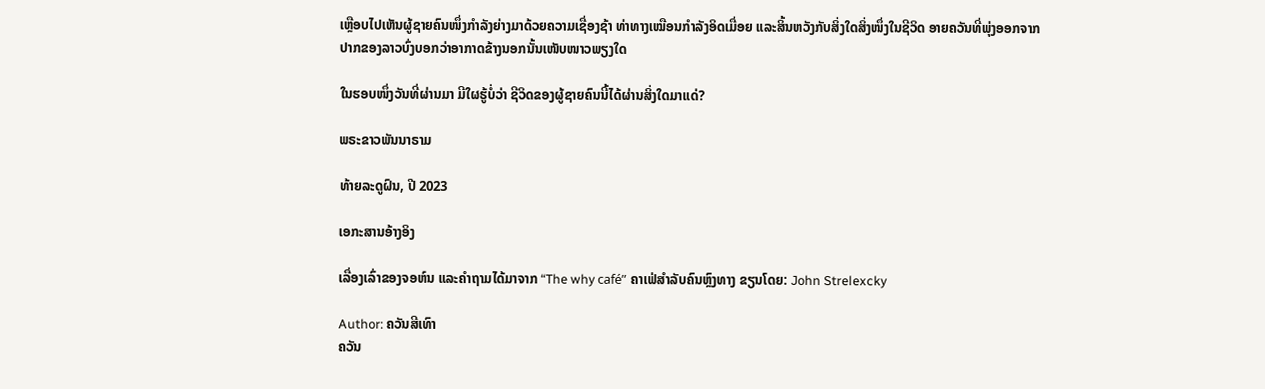ເຫຼືອບໄປເຫັນຜູ້ຊາຍຄົນໜຶ່ງກຳລັງຍ່າງມາດ້ວຍຄວາມເຊື່ອງຊ້າ ທ່າທາງເໝືອນກຳລັງອິດເມື່ອຍ ແລະສິ້ນຫວັງກັບສິ່ງໃດສິ່ງໜຶ່ງໃນຊີວິດ ອາຍຄວັນທີ່ພຸ່ງອອກຈາກປາກຂອງລາວບົ່ງບອກວ່າອາກາດຂ້າງນອກນັ້ນເໜັບໜາວພຽງໃດ

ໃນຮອບໜຶ່ງວັນທີ່ຜ່ານມາ ມີໃຜຮູ້ບໍ່ວ່າ ຊີວິດຂອງຜູ້ຊາຍຄົນນີ້ໄດ້ຜ່ານສິ່ງໃດມາແດ່?

ພຣະຂາວພັນນາຣາມ

ທ້າຍລະດູຝົນ, ປີ 2023

ເອກະສານອ້າງອິງ

ເລື່ອງເລົ່າຂອງຈອຫ໌ນ ແລະຄຳຖາມໄດ້ມາຈາກ “The why café” ຄາເຟ່ສຳລັບຄົນຫຼົງທາງ ຂຽນໂດຍ: John Strelexcky

Author: ຄວັນສີເທົາ
ຄວັນ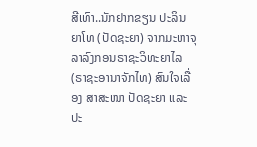ສີເທົາ..ນັກຢາກຂຽນ ປະລິນຍາໂທ (ປັດຊະຍາ) ຈາກມະຫາຈຸລາລົງກອນຣາຊະວິທະຍາໄລ (ຣາຊະອານາຈັກໄທ) ສົນໃຈເລື່ອງ ສາສະໜາ ປັດຊະຍາ ແລະປະ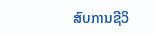ສົບການຊີວິ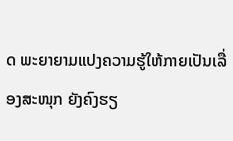ດ ພະຍາຍາມແປງຄວາມຮູ້ໃຫ້ກາຍເປັນເລື່ອງສະໜຸກ ຍັງຄົງຮຽ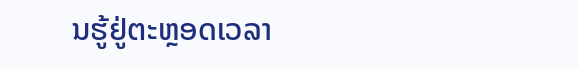ນຮູ້ຢູ່ຕະຫຼອດເວລາ